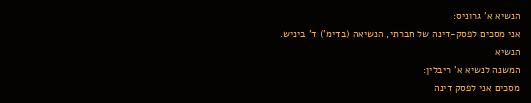הנשיא א' גרוניס:
אני מסכים לפסק-דינה של חברתי, הנשיאה (בדימ') ד' ביניש.
הנשיא
המשנה לנשיא א' ריבלין:
מסכים אני לפסק דינה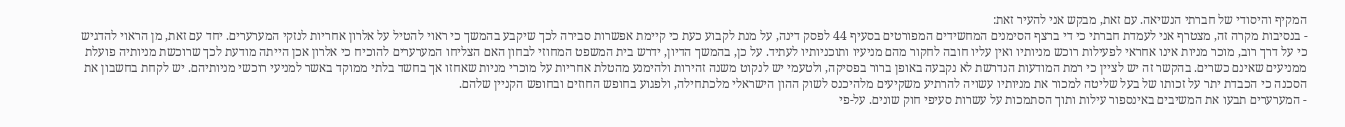המקיף והיסודי של חברתי הנשיאה. עם זאת, מבקש אני להעיר זאת:
- בנסיבות מקרה זה, מצטרף אני לעמדת חברתי כי די ברצף הסימנים המחשידים המפורטים בסעיף 44 לפסק דינה, על מנת לקבוע כעת כי קיימת אפשרות סבירה לכך שיקבע בהמשך כי ראוי להטיל על אלרון אחריות לנזקי המערערים. יחד עם זאת, מן הראוי להדגיש כי על דרך רוב, מוכר מניות אינו אחראי לפעילות רוכש מניותיו ואין עליו חובה לחקור מהם מניעיו ותוכניותיו לעתיד. על כן, בהמשך הדיון, ידרש בית המשפט המחוזי לבחון האם הצליחו המערערים להוכיח כי אלרון אכן הייתה מודעת לכך שרוכשת מניותיה פועלת ממניעים שאינם כשרים. בהקשר זה יש לציין כי רמת המודעות הנדרשת לא נקבעה באופן ברור בפסיקה, ולטעמי יש לנקוט משנה זהירות ולהימנע מהטלת אחריות על מוכרי מניות שאחזו אך בחשד בלתי ממוקד באשר למניעי רוכשי מניותיהם. יש לקחת בחשבון את הסכנה כי הכבדת יתר על זכותו של בעל שליטה למכור את מניותיו עשויה להרתיע משקיעים מלהיכנס לשוק ההון הישראלי מלכתחילה, ולפגוע בחופש החוזים ובחופש הקניין שלהם.
- המערערים תבעו את המשיבים באינספור עילות ותוך הסתמכות על עשרות סעיפי חוק שונים. על-פי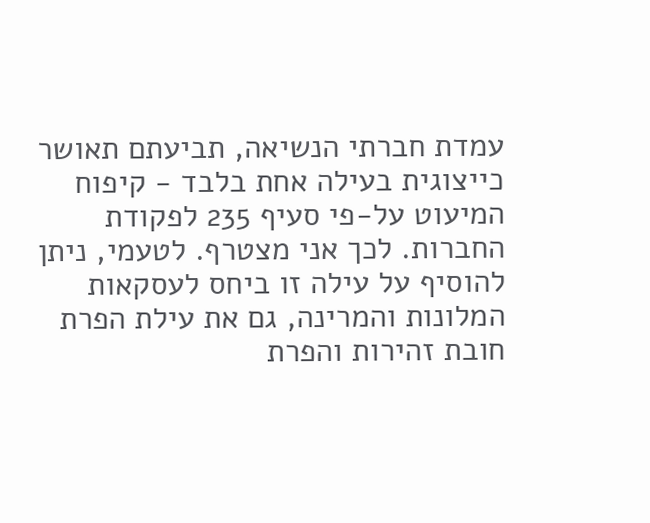עמדת חברתי הנשיאה, תביעתם תאושר כייצוגית בעילה אחת בלבד - קיפוח המיעוט על-פי סעיף 235 לפקודת החברות. לכך אני מצטרף. לטעמי, ניתן להוסיף על עילה זו ביחס לעסקאות המלונות והמרינה, גם את עילת הפרת חובת זהירות והפרת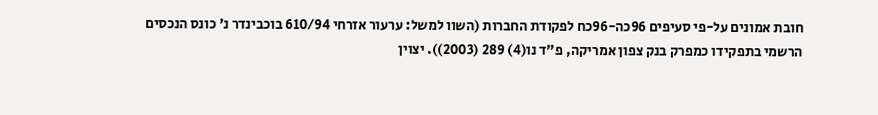חובת אמונים על-פי סעיפים 96כה-96כח לפקודת החברות (השוו למשל: ערעור אזרחי 610/94 בוכבינדר נ' כונס הנכסים הרשמי בתפקידו כמפרק בנק צפון אמריקה, פ"ד נו(4) 289 (2003)). יצוין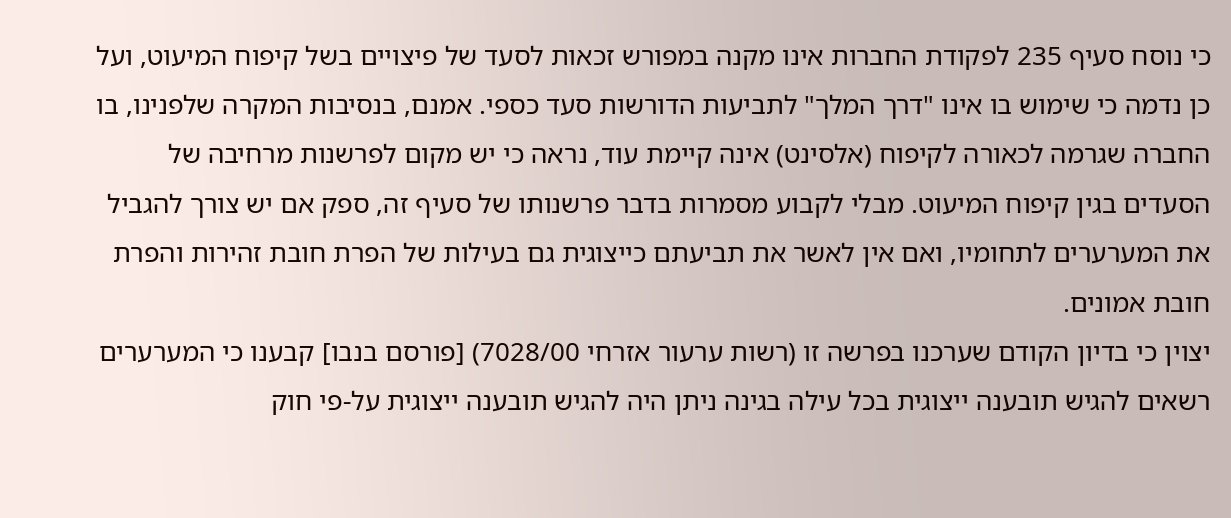כי נוסח סעיף 235 לפקודת החברות אינו מקנה במפורש זכאות לסעד של פיצויים בשל קיפוח המיעוט, ועל כן נדמה כי שימוש בו אינו "דרך המלך" לתביעות הדורשות סעד כספי. אמנם, בנסיבות המקרה שלפנינו, בו החברה שגרמה לכאורה לקיפוח (אלסינט) אינה קיימת עוד, נראה כי יש מקום לפרשנות מרחיבה של הסעדים בגין קיפוח המיעוט. מבלי לקבוע מסמרות בדבר פרשנותו של סעיף זה, ספק אם יש צורך להגביל את המערערים לתחומיו, ואם אין לאשר את תביעתם כייצוגית גם בעילות של הפרת חובת זהירות והפרת חובת אמונים.
יצוין כי בדיון הקודם שערכנו בפרשה זו (רשות ערעור אזרחי 7028/00) [פורסם בנבו] קבענו כי המערערים רשאים להגיש תובענה ייצוגית בכל עילה בגינה ניתן היה להגיש תובענה ייצוגית על-פי חוק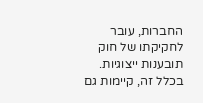החברות, עובר לחקיקתו של חוק תובענות ייצוגיות. בכלל זה, קיימות גם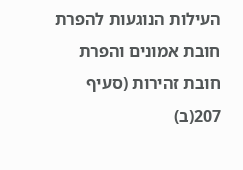העילות הנוגעות להפרת חובת אמונים והפרת חובת זהירות (סעיף 207(ב)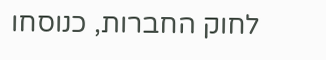לחוק החברות, כנוסחו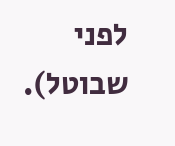לפני שבוטל).